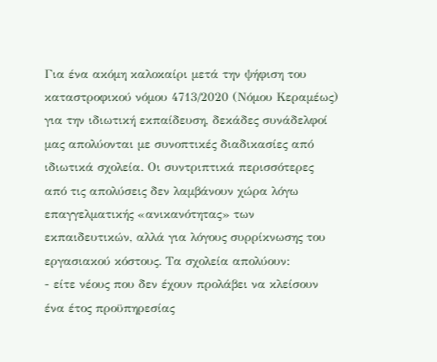Για ένα ακόμη καλοκαίρι μετά την ψήφιση του καταστροφικού νόμου 4713/2020 (Νόμου Κεραμέως) για την ιδιωτική εκπαίδευση, δεκάδες συνάδελφοί μας απολύονται με συνοπτικές διαδικασίες από ιδιωτικά σχολεία. Οι συντριπτικά περισσότερες από τις απολύσεις δεν λαμβάνουν χώρα λόγω επαγγελματικής «ανικανότητας» των εκπαιδευτικών, αλλά για λόγους συρρίκνωσης του εργασιακού κόστους. Τα σχολεία απολύουν:
- είτε νέους που δεν έχουν προλάβει να κλείσουν ένα έτος προϋπηρεσίας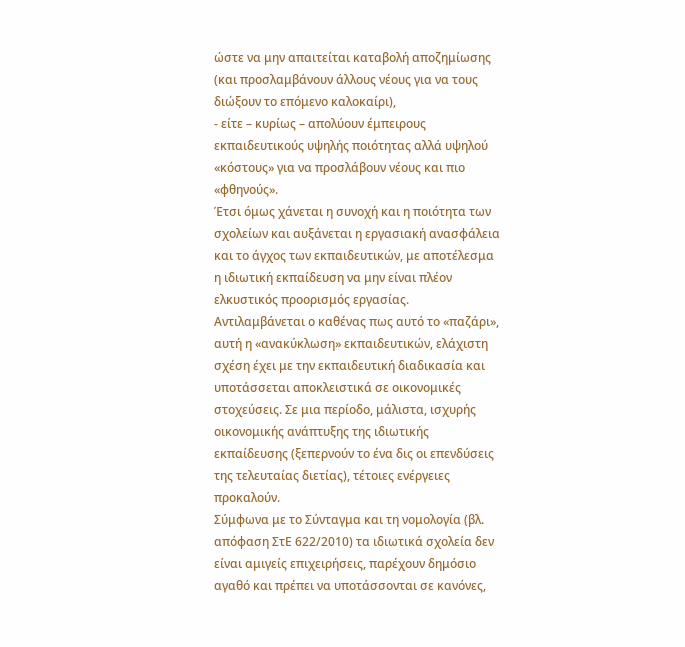ώστε να μην απαιτείται καταβολή αποζημίωσης (και προσλαμβάνουν άλλους νέους για να τους διώξουν το επόμενο καλοκαίρι),
- είτε – κυρίως – απολύουν έμπειρους εκπαιδευτικούς υψηλής ποιότητας αλλά υψηλού «κόστους» για να προσλάβουν νέους και πιο «φθηνούς».
Έτσι όμως χάνεται η συνοχή και η ποιότητα των σχολείων και αυξάνεται η εργασιακή ανασφάλεια και το άγχος των εκπαιδευτικών, με αποτέλεσμα η ιδιωτική εκπαίδευση να μην είναι πλέον ελκυστικός προορισμός εργασίας.
Αντιλαμβάνεται ο καθένας πως αυτό το «παζάρι», αυτή η «ανακύκλωση» εκπαιδευτικών, ελάχιστη σχέση έχει με την εκπαιδευτική διαδικασία και υποτάσσεται αποκλειστικά σε οικονομικές στοχεύσεις. Σε μια περίοδο, μάλιστα, ισχυρής οικονομικής ανάπτυξης της ιδιωτικής εκπαίδευσης (ξεπερνούν το ένα δις οι επενδύσεις της τελευταίας διετίας), τέτοιες ενέργειες προκαλούν.
Σύμφωνα με το Σύνταγμα και τη νομολογία (βλ. απόφαση ΣτΕ 622/2010) τα ιδιωτικά σχολεία δεν είναι αμιγείς επιχειρήσεις, παρέχουν δημόσιο αγαθό και πρέπει να υποτάσσονται σε κανόνες,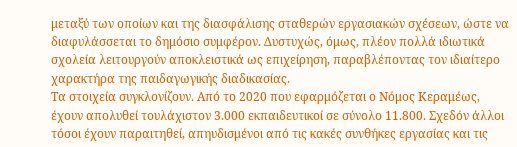μεταξύ των οποίων και της διασφάλισης σταθερών εργασιακών σχέσεων, ώστε να διαφυλάσσεται το δημόσιο συμφέρον. Δυστυχώς, όμως, πλέον πολλά ιδιωτικά σχολεία λειτουργούν αποκλειστικά ως επιχείρηση, παραβλέποντας τον ιδιαίτερο χαρακτήρα της παιδαγωγικής διαδικασίας.
Τα στοιχεία συγκλονίζουν. Από το 2020 που εφαρμόζεται ο Νόμος Κεραμέως, έχουν απολυθεί τουλάχιστον 3.000 εκπαιδευτικοί σε σύνολο 11.800. Σχεδόν άλλοι τόσοι έχουν παραιτηθεί, απηυδισμένοι από τις κακές συνθήκες εργασίας και τις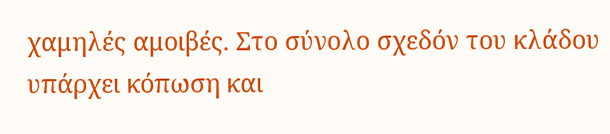χαμηλές αμοιβές. Στο σύνολο σχεδόν του κλάδου υπάρχει κόπωση και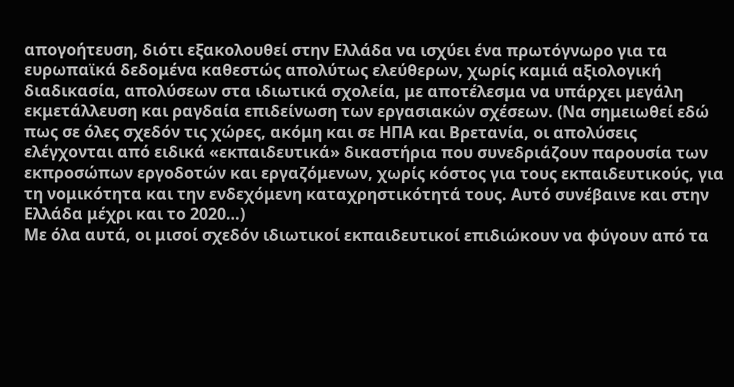απογοήτευση, διότι εξακολουθεί στην Ελλάδα να ισχύει ένα πρωτόγνωρο για τα ευρωπαϊκά δεδομένα καθεστώς απολύτως ελεύθερων, χωρίς καμιά αξιολογική διαδικασία, απολύσεων στα ιδιωτικά σχολεία, με αποτέλεσμα να υπάρχει μεγάλη εκμετάλλευση και ραγδαία επιδείνωση των εργασιακών σχέσεων. (Να σημειωθεί εδώ πως σε όλες σχεδόν τις χώρες, ακόμη και σε ΗΠΑ και Βρετανία, οι απολύσεις ελέγχονται από ειδικά «εκπαιδευτικά» δικαστήρια που συνεδριάζουν παρουσία των εκπροσώπων εργοδοτών και εργαζόμενων, χωρίς κόστος για τους εκπαιδευτικούς, για τη νομικότητα και την ενδεχόμενη καταχρηστικότητά τους. Αυτό συνέβαινε και στην Ελλάδα μέχρι και το 2020…)
Με όλα αυτά, οι μισοί σχεδόν ιδιωτικοί εκπαιδευτικοί επιδιώκουν να φύγουν από τα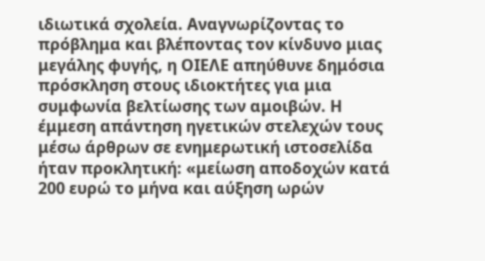ιδιωτικά σχολεία. Αναγνωρίζοντας το πρόβλημα και βλέποντας τον κίνδυνο μιας μεγάλης φυγής, η ΟΙΕΛΕ απηύθυνε δημόσια πρόσκληση στους ιδιοκτήτες για μια συμφωνία βελτίωσης των αμοιβών. Η έμμεση απάντηση ηγετικών στελεχών τους μέσω άρθρων σε ενημερωτική ιστοσελίδα ήταν προκλητική: «μείωση αποδοχών κατά 200 ευρώ το μήνα και αύξηση ωρών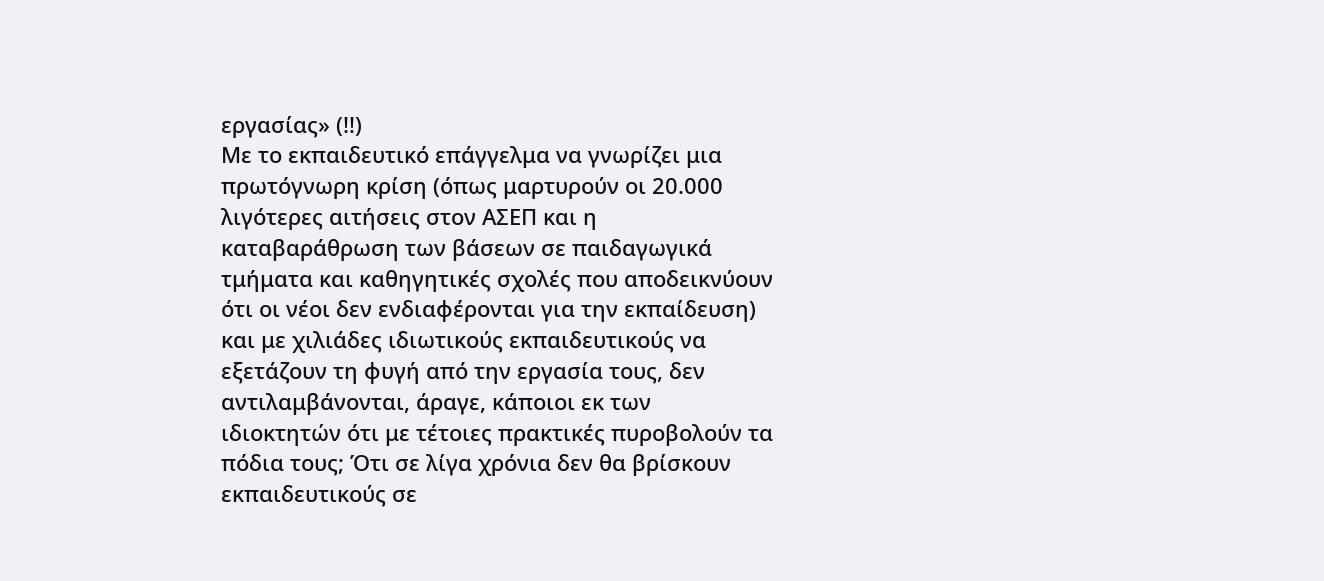εργασίας» (!!)
Με το εκπαιδευτικό επάγγελμα να γνωρίζει μια πρωτόγνωρη κρίση (όπως μαρτυρούν οι 20.000 λιγότερες αιτήσεις στον ΑΣΕΠ και η καταβαράθρωση των βάσεων σε παιδαγωγικά τμήματα και καθηγητικές σχολές που αποδεικνύουν ότι οι νέοι δεν ενδιαφέρονται για την εκπαίδευση) και με χιλιάδες ιδιωτικούς εκπαιδευτικούς να εξετάζουν τη φυγή από την εργασία τους, δεν αντιλαμβάνονται, άραγε, κάποιοι εκ των ιδιοκτητών ότι με τέτοιες πρακτικές πυροβολούν τα πόδια τους; Ότι σε λίγα χρόνια δεν θα βρίσκουν εκπαιδευτικούς σε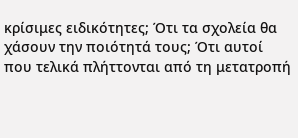κρίσιμες ειδικότητες; Ότι τα σχολεία θα χάσουν την ποιότητά τους; Ότι αυτοί που τελικά πλήττονται από τη μετατροπή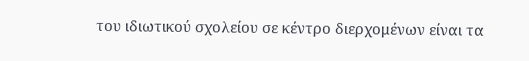του ιδιωτικού σχολείου σε κέντρο διερχομένων είναι τα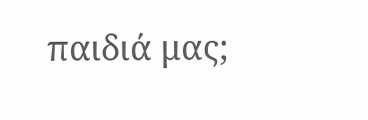παιδιά μας;